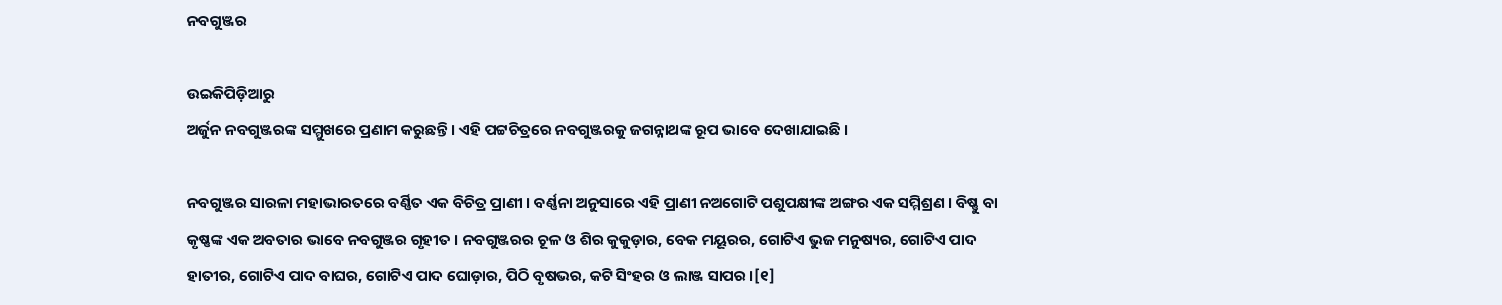ନବଗୁଞ୍ଜର

ଉଇକିପିଡ଼ିଆ‌ରୁ
ଅର୍ଜୁନ ନବଗୁଞ୍ଜରଙ୍କ ସମ୍ମୁଖରେ ପ୍ରଣାମ କରୁଛନ୍ତି । ଏହି ପଟ୍ଟଚିତ୍ରରେ ନବଗୁଞ୍ଜରକୁ ଜଗନ୍ନାଥଙ୍କ ରୂପ ଭାବେ ଦେଖାଯାଇଛି ।

ନବଗୁଞ୍ଜର ସାରଳା ମହାଭାରତରେ ବର୍ଣ୍ଣିତ ଏକ ବିଚିତ୍ର ପ୍ରାଣୀ । ବର୍ଣ୍ଣନା ଅନୁସାରେ ଏହି ପ୍ରାଣୀ ନଅଗୋଟି ପଶୁପକ୍ଷୀଙ୍କ ଅଙ୍ଗର ଏକ ସମ୍ମିଶ୍ରଣ । ବିଷ୍ଣୁ ବା କୃଷ୍ଣଙ୍କ ଏକ ଅବତାର ଭାବେ ନବଗୁଞ୍ଜର ଗୃହୀତ । ନବଗୁଞ୍ଜରର ଚୂଳ ଓ ଶିର କୁକୁଡ଼ାର, ବେକ ମୟୂରର, ଗୋଟିଏ ଭୁଜ ମନୁଷ୍ୟର, ଗୋଟିଏ ପାଦ ହାତୀର, ଗୋଟିଏ ପାଦ ବାଘର, ଗୋଟିଏ ପାଦ ଘୋଡ଼ାର, ପିଠି ବୃଷଭର, କଟି ସିଂହର ଓ ଲାଞ୍ଜ ସାପର ।[୧]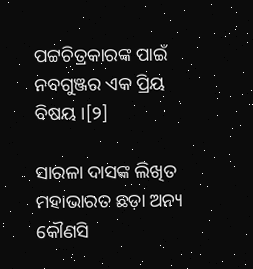ପଟ୍ଟଚିତ୍ରକାରଙ୍କ ପାଇଁ ନବଗୁଞ୍ଜର ଏକ ପ୍ରିୟ ବିଷୟ ।[୨]

ସାରଳା ଦାସଙ୍କ ଲିଖିତ ମହାଭାରତ ଛଡ଼ା ଅନ୍ୟ କୌଣସି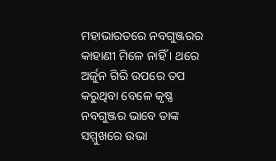ମହାଭାରତରେ ନବଗୁଞ୍ଜରର କାହାଣୀ ମିଳେ ନାହିଁ । ଥରେ ଅର୍ଜୁନ ଗିରି ଉପରେ ତପ କରୁଥିବା ବେଳେ କୃଷ୍ଣ ନବଗୁଞ୍ଜର ଭାବେ ତାଙ୍କ ସମ୍ମୁଖରେ ଉଭା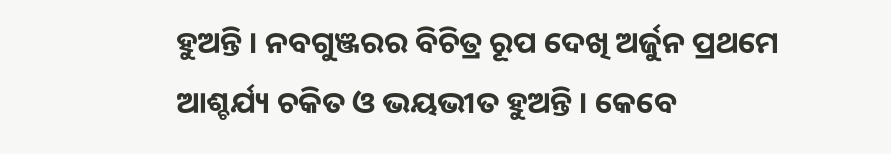ହୁଅନ୍ତି । ନବଗୁଞ୍ଜରର ବିଚିତ୍ର ରୂପ ଦେଖି ଅର୍ଜୁନ ପ୍ରଥମେ ଆଶ୍ଚର୍ଯ୍ୟ ଚକିତ ଓ ଭୟଭୀତ ହୁଅନ୍ତି । କେବେ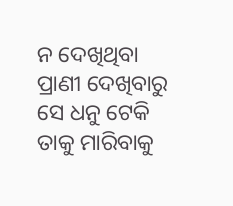ନ ଦେଖିଥିବା ପ୍ରାଣୀ ଦେଖିବାରୁ ସେ ଧନୁ ଟେକି ତାକୁ ମାରିବାକୁ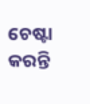ଚେଷ୍ଟା କରନ୍ତି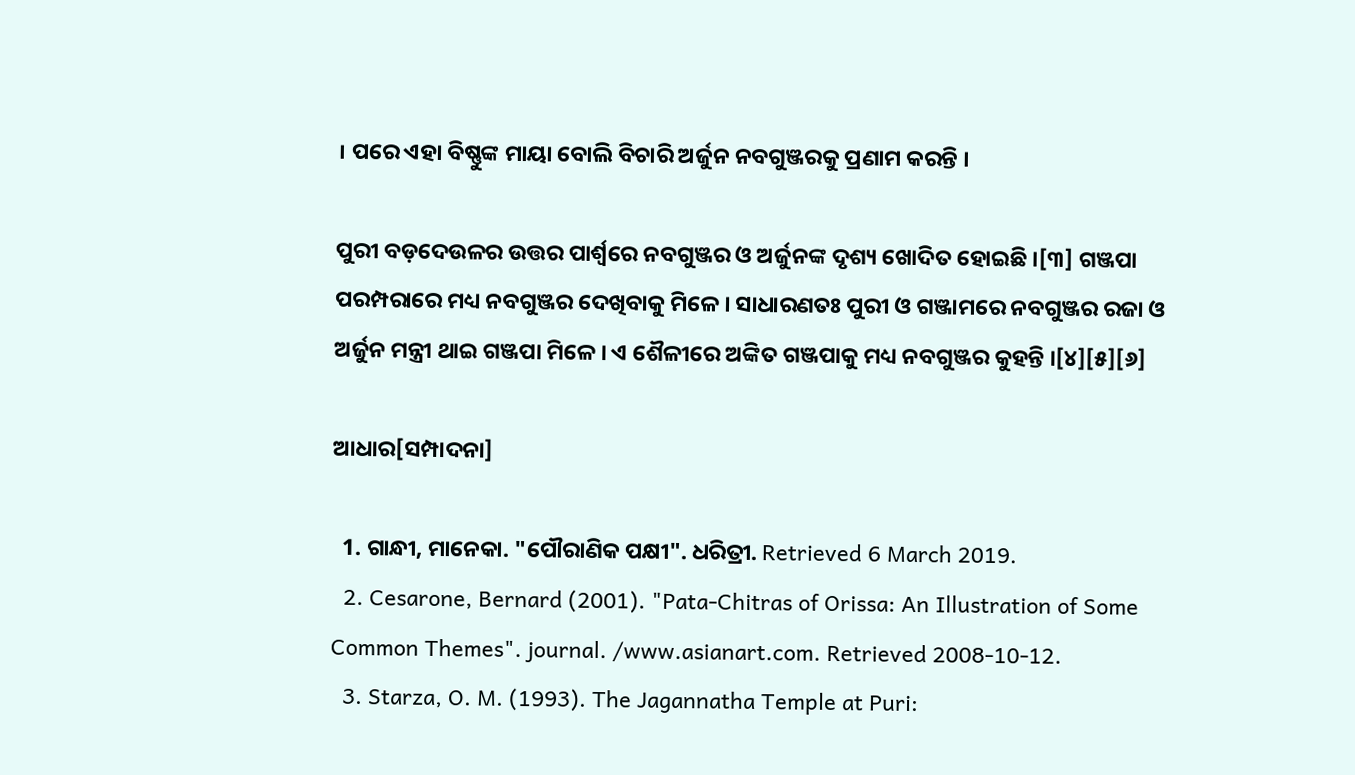। ପରେ ଏହା ବିଷ୍ଣୁଙ୍କ ମାୟା ବୋଲି ବିଚାରି ଅର୍ଜୁନ ନବଗୁଞ୍ଜରକୁ ପ୍ରଣାମ କରନ୍ତି ।

ପୁରୀ ବଡ଼ଦେଉଳର ଉତ୍ତର ପାର୍ଶ୍ୱରେ ନବଗୁଞ୍ଜର ଓ ଅର୍ଜୁନଙ୍କ ଦୃଶ୍ୟ ଖୋଦିତ ହୋଇଛି ।[୩] ଗଞ୍ଜପା ପରମ୍ପରାରେ ମଧ୍ୟ ନବଗୁଞ୍ଜର ଦେଖିବାକୁ ମିଳେ । ସାଧାରଣତଃ ପୁରୀ ଓ ଗଞ୍ଜାମରେ ନବଗୁଞ୍ଜର ରଜା ଓ ଅର୍ଜୁନ ମନ୍ତ୍ରୀ ଥାଇ ଗଞ୍ଜପା ମିଳେ । ଏ ଶୈଳୀରେ ଅଙ୍କିତ ଗଞ୍ଜପାକୁ ମଧ୍ୟ ନବଗୁଞ୍ଜର କୁହନ୍ତି ।[୪][୫][୬]

ଆଧାର[ସମ୍ପାଦନା]

  1. ଗାନ୍ଧୀ, ମାନେକା. "ପୌରାଣିକ ପକ୍ଷୀ". ଧରିତ୍ରୀ. Retrieved 6 March 2019.
  2. Cesarone, Bernard (2001). "Pata-Chitras of Orissa: An Illustration of Some Common Themes". journal. /www.asianart.com. Retrieved 2008-10-12.
  3. Starza, O. M. (1993). The Jagannatha Temple at Puri: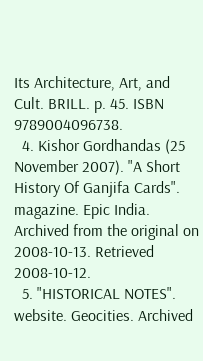Its Architecture, Art, and Cult. BRILL. p. 45. ISBN 9789004096738.
  4. Kishor Gordhandas (25 November 2007). "A Short History Of Ganjifa Cards". magazine. Epic India. Archived from the original on 2008-10-13. Retrieved 2008-10-12.
  5. "HISTORICAL NOTES". website. Geocities. Archived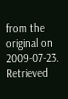from the original on 2009-07-23. Retrieved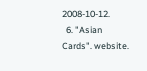2008-10-12.
  6. "Asian Cards". website.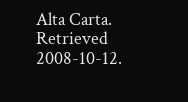Alta Carta. Retrieved 2008-10-12.